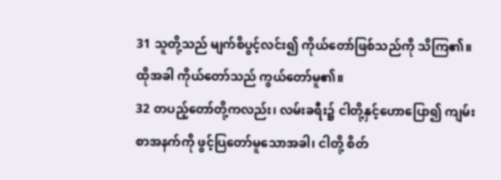31 သူတို့သည် မျက်စိပွင့်လင်း၍ ကိုယ်တော်ဖြစ်သည်ကို သိကြ၏။ ထိုအခါ ကိုယ်တော်သည် ကွယ်တော်မူ၏။
32 တပည့်တော်တို့ကလည်း၊ လမ်းခရီး၌ ငါတို့နှင့်ဟောပြော၍ ကျမ်းစာအနက်ကို ဖွင့်ပြတော်မူသောအခါ၊ ငါတို့ စိတ်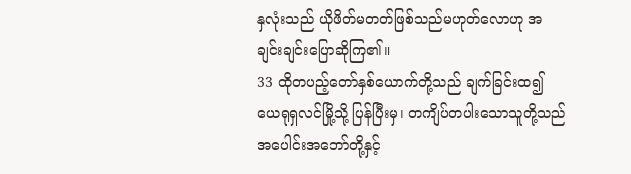နှလုံးသည် ယိုဖိတ်မတတ်ဖြစ်သည်မဟုတ်လောဟု အချင်းချင်းပြောဆိုကြ၏။
33 ထိုတပည့်တော်နှစ်ယောက်တို့သည် ချက်ခြင်းထ၍ ယေရုရှလင်မြို့သို့ ပြန်ပြီးမှ၊ တကျိပ်တပါးသောသူတို့သည် အပေါင်းအဘော်တို့နှင့်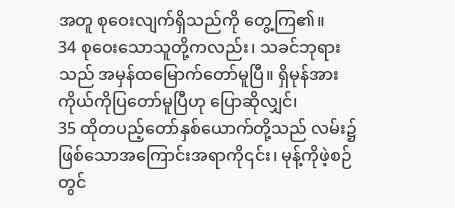အတူ စုဝေးလျက်ရှိသည်ကို တွေ့ကြ၏။
34 စုဝေးသောသူတို့ကလည်း၊ သခင်ဘုရားသည် အမှန်ထမြောက်တော်မူပြီ။ ရှိမုန်အား ကိုယ်ကိုပြတော်မူပြီဟု ပြောဆိုလျှင်၊
35 ထိုတပည့်တော်နှစ်ယောက်တို့သည် လမ်း၌ ဖြစ်သောအကြောင်းအရာကို၎င်း၊ မုန့်ကိုဖဲ့စဉ်တွင်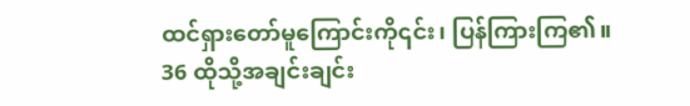ထင်ရှားတော်မူကြောင်းကို၎င်း၊ ပြန်ကြားကြ၏။
36 ထိုသို့အချင်းချင်း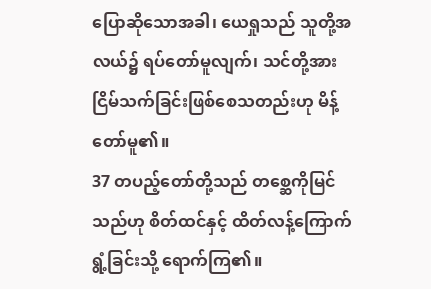ပြောဆိုသောအခါ၊ ယေရှုသည် သူတို့အလယ်၌ ရပ်တော်မူလျက်၊ သင်တို့အား ငြိမ်သက်ခြင်းဖြစ်စေသတည်းဟု မိန့်တော်မူ၏။
37 တပည့်တော်တို့သည် တစ္ဆေကိုမြင်သည်ဟု စိတ်ထင်နှင့် ထိတ်လန့်ကြောက်ရွံ့ခြင်းသို့ ရောက်ကြ၏။